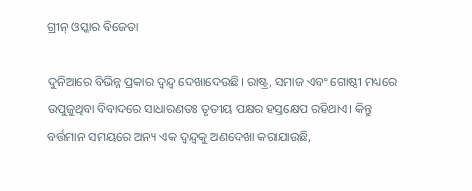ଗ୍ରୀନ୍‌ ଓସ୍କାର ବିଜେତା

ଦୁନିଆରେ ବିଭିନ୍ନ ପ୍ରକାର ଦ୍ୱନ୍ଦ୍ୱ ଦେଖାଦେଉଛି। ରାଷ୍ଟ୍ର, ସମାଜ ଏବଂ ଗୋଷ୍ଠୀ ମଧ୍ୟରେ ଉପୁଜୁଥିବା ବିବାଦରେ ସାଧାରଣତଃ ତୃତୀୟ ପକ୍ଷର ହସ୍ତକ୍ଷେପ ରହିଥାଏ। କିନ୍ତୁ ବର୍ତ୍ତମାନ ସମୟରେ ଅନ୍ୟ ଏକ ଦ୍ୱନ୍ଦ୍ୱକୁ ଅଣଦେଖା କରାଯାଉଛି,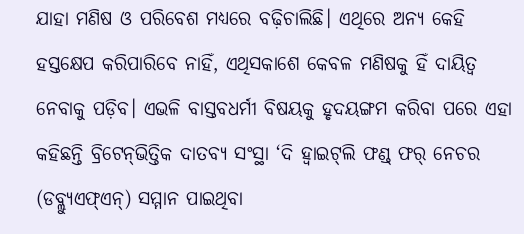ଯାହା ମଣିଷ ଓ ପରିବେଶ ମଧ୍ୟରେ ବଢ଼ିଚାଲିଛି। ଏଥିରେ ଅନ୍ୟ କେହି ହସ୍ତକ୍ଷେପ କରିପାରିବେ ନାହିଁ, ଏଥିସକାଶେ କେବଳ ମଣିଷକୁ ହିଁ ଦାୟିତ୍ୱ ନେବାକୁ ପଡ଼ିବ। ଏଭଳି ବାସ୍ତବଧର୍ମୀ ବିଷୟକୁ ହୃଦୟଙ୍ଗମ କରିବା ପରେ ଏହା କହିଛନ୍ତି ବ୍ରିଟେନ୍‌ଭିତ୍ତିକ ଦାତବ୍ୟ ସଂସ୍ଥା ‘ଦି ହ୍ବାଇଟ୍‌ଲି ଫଣ୍ଡ୍‌ ଫର୍‌ ନେଚର (ଡବ୍ଲ୍ୟୁଏଫ୍‌ଏନ୍‌) ସମ୍ମାନ ପାଇଥିବା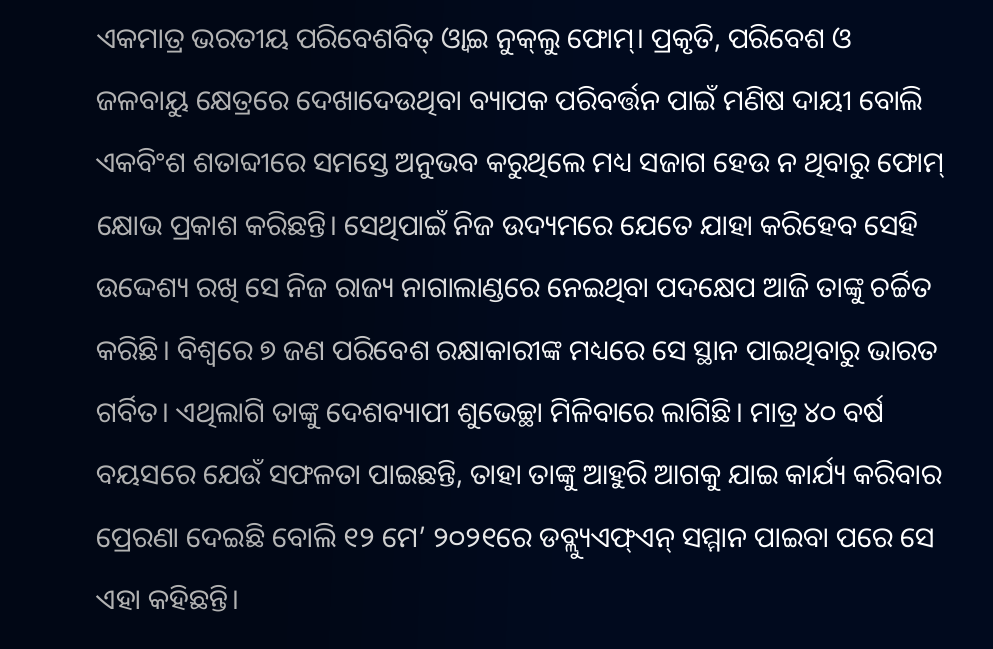ଏକମାତ୍ର ଭରତୀୟ ପରିବେଶବିତ୍‌ ଓ୍ବାଇ ନୁକ୍‌ଲୁ ଫୋମ୍‌। ପ୍ରକୃତି, ପରିବେଶ ଓ ଜଳବାୟୁ କ୍ଷେତ୍ରରେ ଦେଖାଦେଉଥିବା ବ୍ୟାପକ ପରିବର୍ତ୍ତନ ପାଇଁ ମଣିଷ ଦାୟୀ ବୋଲି ଏକବିଂଶ ଶତାବ୍ଦୀରେ ସମସ୍ତେ ଅନୁଭବ କରୁଥିଲେ ମଧ୍ୟ ସଜାଗ ହେଉ ନ ଥିବାରୁ ଫୋମ୍‌ କ୍ଷୋଭ ପ୍ରକାଶ କରିଛନ୍ତି। ସେଥିପାଇଁ ନିଜ ଉଦ୍ୟମରେ ଯେତେ ଯାହା କରିହେବ ସେହି ଉଦ୍ଦେଶ୍ୟ ରଖି ସେ ନିଜ ରାଜ୍ୟ ନାଗାଲାଣ୍ଡରେ ନେଇଥିବା ପଦକ୍ଷେପ ଆଜି ତାଙ୍କୁ ଚର୍ଚ୍ଚିତ କରିଛି। ବିଶ୍ୱରେ ୭ ଜଣ ପରିବେଶ ରକ୍ଷାକାରୀଙ୍କ ମଧ୍ୟରେ ସେ ସ୍ଥାନ ପାଇଥିବାରୁ ଭାରତ ଗର୍ବିତ। ଏଥିଲାଗି ତାଙ୍କୁ ଦେଶବ୍ୟାପୀ ଶୁଭେଚ୍ଛା ମିଳିବାରେ ଲାଗିଛି। ମାତ୍ର ୪୦ ବର୍ଷ ବୟସରେ ଯେଉଁ ସଫଳତା ପାଇଛନ୍ତି, ତାହା ତାଙ୍କୁ ଆହୁରି ଆଗକୁ ଯାଇ କାର୍ଯ୍ୟ କରିବାର ପ୍ରେରଣା ଦେଇଛି ବୋଲି ୧୨ ମେ’ ୨୦୨୧ରେ ଡବ୍ଲ୍ୟୁଏଫ୍‌ଏନ୍‌ ସମ୍ମାନ ପାଇବା ପରେ ସେ ଏହା କହିଛନ୍ତି।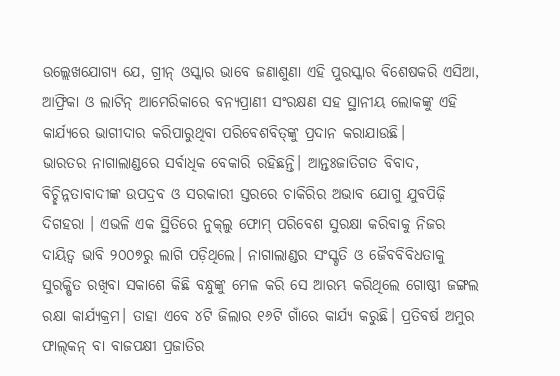ଉଲ୍ଲେଖଯୋଗ୍ୟ ଯେ, ଗ୍ରୀନ୍‌ ଓସ୍କାର ଭାବେ ଜଣାଶୁଣା ଏହି ପୁରସ୍କାର ବିଶେଷକରି ଏସିଆ, ଆଫ୍ରିକା ଓ ଲାଟିନ୍‌ ଆମେରିକାରେ ବନ୍ୟପ୍ରାଣୀ ସଂରକ୍ଷଣ ସହ ସ୍ଥାନୀୟ ଲୋକଙ୍କୁ ଏହି କାର୍ଯ୍ୟରେ ଭାଗୀଦାର କରିପାରୁଥିବା ପରିବେଶବିତ୍‌ଙ୍କୁ ପ୍ରଦାନ କରାଯାଉଛି।
ଭାରତର ନାଗାଲାଣ୍ଡରେ ସର୍ବାଧିକ ବେକାରି ରହିଛନ୍ତି। ଆନ୍ତଃଜାତିଗତ ବିବାଦ, ବିଚ୍ଛିନ୍ନତାବାଦୀଙ୍କ ଉପଦ୍ରବ ଓ ସରକାରୀ ସ୍ତରରେ ଚାକିରିର ଅଭାବ ଯୋଗୁ ଯୁବପିଢ଼ି ଦିଗହରା । ଏଭଳି ଏକ ସ୍ଥିତିରେ ନୁକ୍‌ଲୁ ଫୋମ୍‌ ପରିବେଶ ସୁରକ୍ଷା କରିବାକୁ ନିଜର ଦାୟିତ୍ୱ ଭାବି ୨୦୦୭ରୁ ଲାଗି ପଡ଼ିଥିଲେ। ନାଗାଲାଣ୍ଡର ସଂସ୍କୃତି ଓ ଜୈବବିବିଧତାକୁ ସୁରକ୍ଷିତ ରଖିବା ସକାଶେ କିଛି ବନ୍ଧୁଙ୍କୁ ମେଳ କରି ସେ ଆରମ୍ଭ କରିଥିଲେ ଗୋଷ୍ଠୀ ଜଙ୍ଗଲ ରକ୍ଷା କାର୍ଯ୍ୟକ୍ରମ। ତାହା ଏବେ ୪ଟି ଜିଲାର ୧୬ଟି ଗାଁରେ କାର୍ଯ୍ୟ କରୁଛି। ପ୍ରତିବର୍ଷ ଅମୁର ଫାଲ୍‌କନ୍‌ ବା ବାଜପକ୍ଷୀ ପ୍ରଜାତିର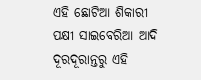ଏହି ଛୋଟିଆ ଶିକାରୀ ପକ୍ଷୀ ସାଇବେରିଆ ଆଦି ଦୂରଦୂରାନ୍ତରୁ ଏହି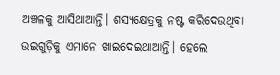ଅଞ୍ଚଳକୁ ଆସିଥାଆନ୍ତି। ଶସ୍ୟକ୍ଷେତ୍ରକୁ ନଷ୍ଟ କରିଦେଉଥିବା ଉଇଗୁଡ଼ିକୁ ଏମାନେ ଖାଇଦେଇଥାଆନ୍ତି। ହେଲେ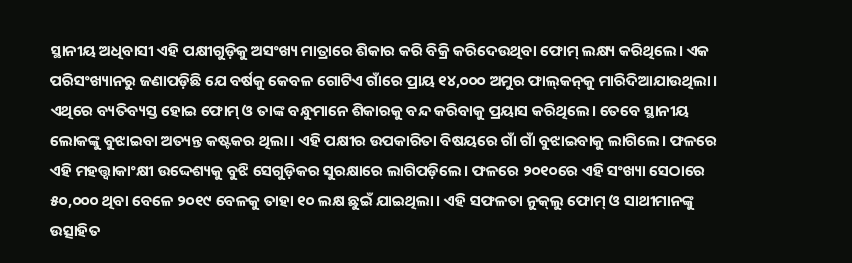ସ୍ଥାନୀୟ ଅଧିବାସୀ ଏହି ପକ୍ଷୀଗୁଡ଼ିକୁ ଅସଂଖ୍ୟ ମାତ୍ରାରେ ଶିକାର କରି ବିକ୍ରି କରିଦେଉଥିବା ଫୋମ୍‌ ଲକ୍ଷ୍ୟ କରିଥିଲେ। ଏକ ପରିସଂଖ୍ୟାନରୁ ଜଣାପଡ଼ିଛି ଯେ ବର୍ଷକୁ କେବଳ ଗୋଟିଏ ଗାଁରେ ପ୍ରାୟ ୧୪,୦୦୦ ଅମୁର ଫାଲ୍‌କନ୍‌କୁ ମାରିଦିଆଯାଉଥିଲା। ଏଥିରେ ବ୍ୟତିବ୍ୟସ୍ତ ହୋଇ ଫୋମ୍‌ ଓ ତାଙ୍କ ବନ୍ଧୁମାନେ ଶିକାରକୁ ବନ୍ଦ କରିବାକୁ ପ୍ରୟାସ କରିଥିଲେ। ତେବେ ସ୍ଥାନୀୟ ଲୋକଙ୍କୁ ବୁଝାଇବା ଅତ୍ୟନ୍ତ କଷ୍ଟକର ଥିଲା। ଏହି ପକ୍ଷୀର ଉପକାରିତା ବିଷୟରେ ଗାଁ ଗାଁ ବୁଝାଇବାକୁ ଲାଗିଲେ। ଫଳରେ ଏହି ମହତ୍ତ୍ୱାକାଂକ୍ଷୀ ଉଦ୍ଦେଶ୍ୟକୁ ବୁଝି ସେଗୁଡ଼ିକର ସୁରକ୍ଷାରେ ଲାଗିପଡ଼ିଲେ। ଫଳରେ ୨୦୧୦ରେ ଏହି ସଂଖ୍ୟା ସେଠାରେ ୫୦,୦୦୦ ଥିବା ବେଳେ ୨୦୧୯ ବେଳକୁ ତାହା ୧୦ ଲକ୍ଷ ଛୁଇଁ ଯାଇଥିଲା। ଏହି ସଫଳତା ନୁକ୍‌ଲୁ ଫୋମ୍‌ ଓ ସାଥୀମାନଙ୍କୁ ଉତ୍ସାହିତ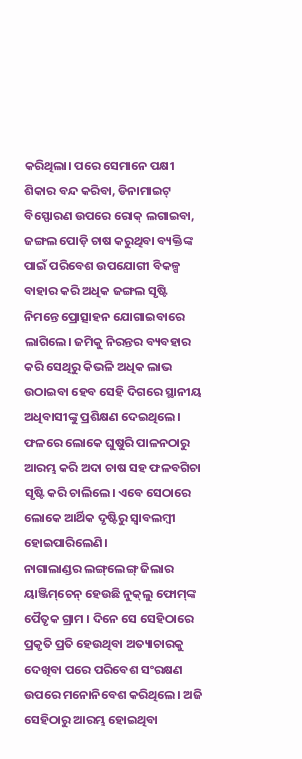କରିଥିଲା। ପରେ ସେମାନେ ପକ୍ଷୀ ଶିକାର ବନ୍ଦ କରିବା, ଡିନାମାଇଟ୍‌ ବିସ୍ଫୋରଣ ଉପରେ ରୋକ୍‌ ଲଗାଇବା, ଜଙ୍ଗଲ ପୋଡ଼ି ଚାଷ କରୁଥିବା ବ୍ୟକ୍ତିଙ୍କ ପାଇଁ ପରିବେଶ ଉପଯୋଗୀ ବିକଳ୍ପ ବାହାର କରି ଅଧିକ ଜଙ୍ଗଲ ସୃଷ୍ଟି ନିମନ୍ତେ ପ୍ରୋତ୍ସାହନ ଯୋଗାଇବାରେ ଲାଗିଲେ। ଜମିକୁ ନିରନ୍ତର ବ୍ୟବହାର କରି ସେଥିରୁ କିଭଳି ଅଧିକ ଲାଭ ଉଠାଇବା ହେବ ସେହି ଦିଗରେ ସ୍ଥାନୀୟ ଅଧିବାସୀଙ୍କୁ ପ୍ରଶିକ୍ଷଣ ଦେଇଥିଲେ। ଫଳରେ ଲୋକେ ଘୁଷୁରି ପାଳନଠାରୁ ଆରମ୍ଭ କରି ଅଦା ଚାଷ ସହ ଫଳବଗିଚା ସୃଷ୍ଟି କରି ଚାଲିଲେ। ଏବେ ସେଠାରେ ଲୋକେ ଆର୍ଥିକ ଦୃଷ୍ଟିରୁ ସ୍ବାବଲମ୍ବୀ ହୋଇପାରିଲେଣି।
ନାଗାଲାଣ୍ଡର ଲଙ୍ଗ୍‌ଲେଙ୍ଗ୍‌ ଜିଲାର ୟାଞ୍ଜିମ୍‌ଚେନ୍‌ ହେଉଛି ନୁକ୍‌ଲୁ ଫୋମ୍‌ଙ୍କ ପୈତୃକ ଗ୍ରାମ । ଦିନେ ସେ ସେହିଠାରେ ପ୍ରକୃତି ପ୍ରତି ହେଉଥିବା ଅତ୍ୟାଚାରକୁ ଦେଖିବା ପରେ ପରିବେଶ ସଂରକ୍ଷଣ ଉପରେ ମନୋନିବେଶ କରିଥିଲେ। ଅଜି ସେହିଠାରୁ ଆରମ୍ଭ ହୋଇଥିବା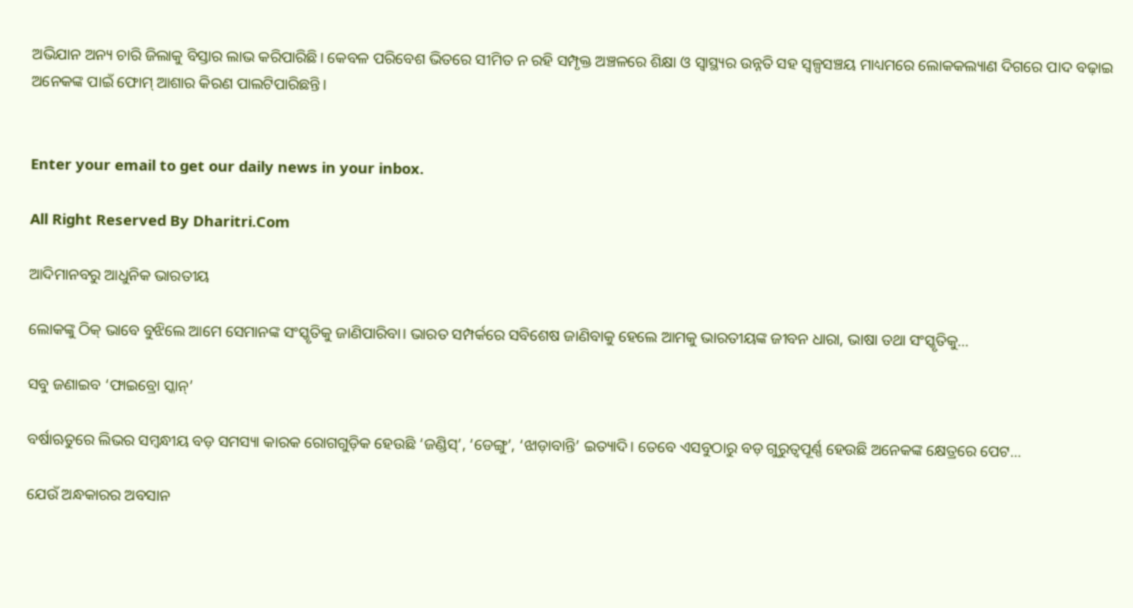ଅଭିଯାନ ଅନ୍ୟ ଚାରି ଜିଲାକୁ ବିସ୍ତାର ଲାଭ କରିପାରିଛି। କେବଳ ପରିବେଶ ଭିତରେ ସୀମିତ ନ ରହି ସମ୍ପୃକ୍ତ ଅଞ୍ଚଳରେ ଶିକ୍ଷା ଓ ସ୍ବାସ୍ଥ୍ୟର ଉନ୍ନତି ସହ ସ୍ବଳ୍ପସଞ୍ଚୟ ମାଧ୍ୟମରେ ଲୋକକଲ୍ୟାଣ ଦିଗରେ ପାଦ ବଢ଼ାଇ ଅନେକଙ୍କ ପାଇଁ ଫୋମ୍‌ ଆଶାର କିରଣ ପାଲଟିପାରିଛନ୍ତି।


Enter your email to get our daily news in your inbox.

All Right Reserved By Dharitri.Com

ଆଦିମାନବରୁ ଆଧୁନିକ ଭାରତୀୟ

ଲୋକଙ୍କୁ ଠିକ୍‌ ଭାବେ ବୁଝିଲେ ଆମେ ସେମାନଙ୍କ ସଂସ୍କୃତିକୁ ଜାଣିପାରିବା। ଭାରତ ସମ୍ପର୍କରେ ସବିଶେଷ ଜାଣିବାକୁ ହେଲେ ଆମକୁ ଭାରତୀୟଙ୍କ ଜୀବନ ଧାରା, ଭାଷା ତଥା ସଂସ୍କୃତିକୁ…

ସବୁ ଜଣାଇବ ‘ଫାଇବ୍ରୋ ସ୍କାନ୍‌’

ବର୍ଷାଋତୁରେ ଲିଭର ସମ୍ବନ୍ଧୀୟ ବଡ଼ ସମସ୍ୟା କାରକ ରୋଗଗୁଡ଼ିକ ହେଉଛି ‘ଜଣ୍ଡିସ୍‌’, ‘ଡେଙ୍ଗୁ’, ‘ଝାଡ଼ାବାନ୍ତି’ ଇତ୍ୟାଦି। ତେବେ ଏସବୁଠାରୁ ବଡ଼ ଗୁରୁତ୍ୱପୂର୍ଣ୍ଣ ହେଉଛି ଅନେକଙ୍କ କ୍ଷେତ୍ରରେ ପେଟ…

ଯେଉଁ ଅନ୍ଧକାରର ଅବସାନ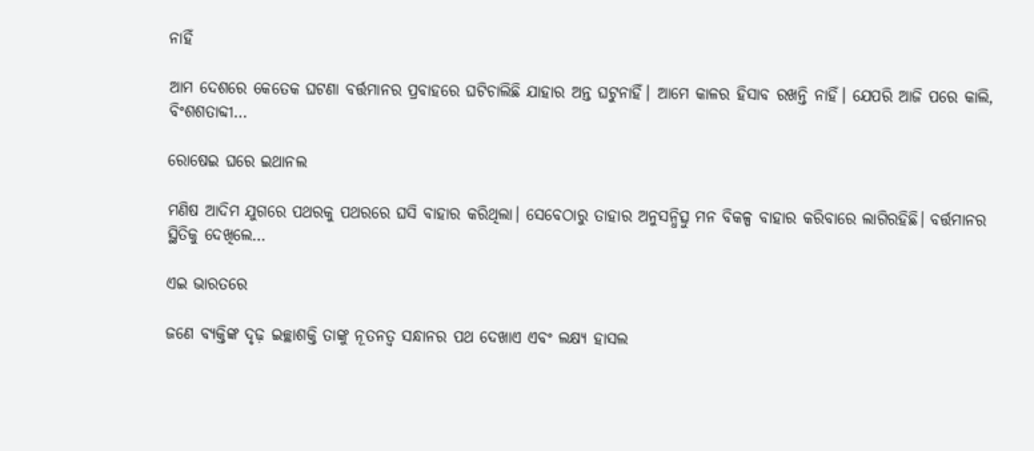ନାହିଁ

ଆମ ଦେଶରେ କେତେକ ଘଟଣା ବର୍ତ୍ତମାନର ପ୍ରବାହରେ ଘଟିଚାଲିଛି ଯାହାର ଅନ୍ତ ଘଟୁନାହିଁ। ଆମେ କାଳର ହିସାବ ରଖନ୍ତି ନାହିଁ। ଯେପରି ଆଜି ପରେ କାଲି, ବିଂଶଶତାବ୍ଦୀ…

ରୋଷେଇ ଘରେ ଇଥାନଲ

ମଣିଷ ଆଦିମ ଯୁଗରେ ପଥରକୁ ପଥରରେ ଘସି ବାହାର କରିଥିଲା। ସେବେଠାରୁ ତାହାର ଅନୁସନ୍ଧିତ୍ସୁ ମନ ବିକଳ୍ପ ବାହାର କରିବାରେ ଲାଗିରହିଛି। ବର୍ତ୍ତମାନର ସ୍ଥିତିକୁ ଦେଖିଲେ…

ଏଇ ଭାରତରେ

ଜଣେ ବ୍ୟକ୍ତିଙ୍କ ଦୃଢ଼ ଇଚ୍ଛାଶକ୍ତି ତାଙ୍କୁ ନୂତନତ୍ୱ ସନ୍ଧାନର ପଥ ଦେଖାଏ ଏବଂ ଲକ୍ଷ୍ୟ ହାସଲ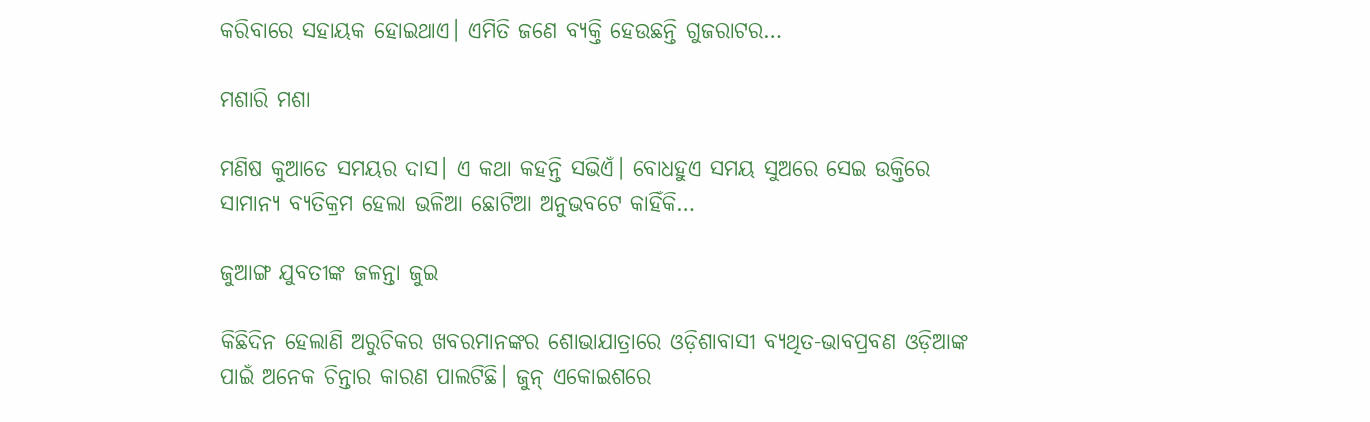କରିବାରେ ସହାୟକ ହୋଇଥାଏ। ଏମିତି ଜଣେ ବ୍ୟକ୍ତି ହେଉଛନ୍ତି ଗୁଜରାଟର…

ମଶାରି ମଶା

ମଣିଷ କୁଆଡେ ସମୟର ଦାସ। ଏ କଥା କହନ୍ତି ସଭିଏଁ। ବୋଧହୁଏ ସମୟ ସୁଅରେ ସେଇ ଉକ୍ତିରେ ସାମାନ୍ୟ ବ୍ୟତିକ୍ରମ ହେଲା ଭଳିଆ ଛୋଟିଆ ଅନୁଭବଟେ କାହିଁକି…

ଜୁଆଙ୍ଗ ଯୁବତୀଙ୍କ ଜଳନ୍ତା ଜୁଇ

କିଛିଦିନ ହେଲାଣି ଅରୁଚିକର ଖବରମାନଙ୍କର ଶୋଭାଯାତ୍ରାରେ ଓଡ଼ିଶାବାସୀ ବ୍ୟଥିତ-ଭାବପ୍ରବଣ ଓଡ଼ିଆଙ୍କ ପାଇଁ ଅନେକ ଚିନ୍ତାର କାରଣ ପାଲଟିଛି। ଜୁନ୍‌ ଏକୋଇଶରେ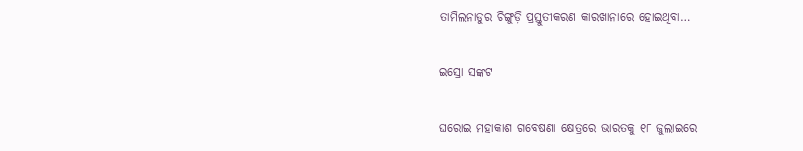ତାମିଲନାଡୁର ଚିଙ୍ଗୁଡ଼ି ପ୍ରସ୍ତୁତୀକରଣ କାରଖାନାରେ ହୋଇଥିବା…

ଇସ୍ରୋ ସଙ୍କଟ

ଘରୋଇ ମହାକାଶ ଗବେଷଣା କ୍ଷେତ୍ରରେ ଭାରତକୁ ୧୮ ଜୁଲାଇରେ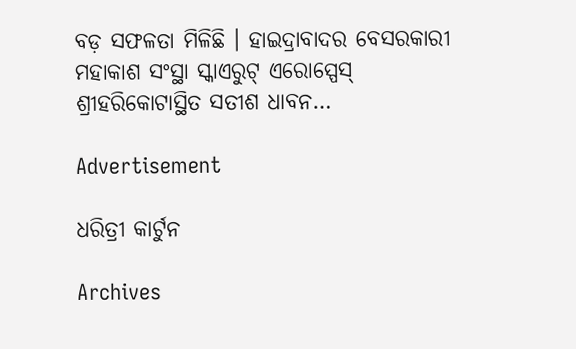ବଡ଼ ସଫଳତା ମିଳିଛି । ହାଇଦ୍ରାବାଦର ବେସରକାରୀ ମହାକାଶ ସଂସ୍ଥା ସ୍କାଏରୁଟ୍‌ ଏରୋସ୍ପେସ୍‌ ଶ୍ରୀହରିକୋଟାସ୍ଥିତ ସତୀଶ ଧାବନ…

Advertisement

ଧରିତ୍ରୀ କାର୍ଟୁନ

Archives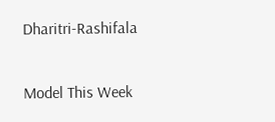Dharitri-Rashifala

Model This Week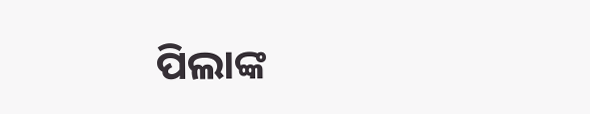ପିଲାଙ୍କ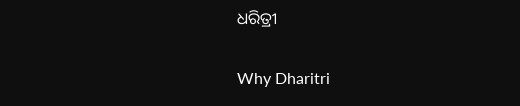ଧରିତ୍ରୀ

Why Dharitri